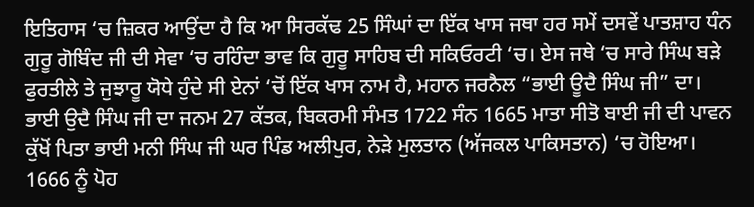ਇਤਿਹਾਸ ‘ਚ ਜ਼ਿਕਰ ਆਉਂਦਾ ਹੈ ਕਿ ਆ ਸਿਰਕੱਢ 25 ਸਿੰਘਾਂ ਦਾ ਇੱਕ ਖਾਸ ਜਥਾ ਹਰ ਸਮੇਂ ਦਸਵੇਂ ਪਾਤਸ਼ਾਹ ਧੰਨ ਗੁਰੂ ਗੋਬਿੰਦ ਜੀ ਦੀ ਸੇਵਾ ‘ਚ ਰਹਿੰਦਾ ਭਾਵ ਕਿ ਗੁਰੂ ਸਾਹਿਬ ਦੀ ਸਕਿਓਰਟੀ ‘ਚ। ਏਸ ਜਥੇ ‘ਚ ਸਾਰੇ ਸਿੰਘ ਬੜੇ ਫੁਰਤੀਲੇ ਤੇ ਜੁਝਾਰੂ ਯੋਧੇ ਹੁੰਦੇ ਸੀ ਏਨਾਂ ‘ਚੋਂ ਇੱਕ ਖਾਸ ਨਾਮ ਹੈ, ਮਹਾਨ ਜਰਨੈਲ “ਭਾਈ ਊਦੈ ਸਿੰਘ ਜੀ” ਦਾ।
ਭਾਈ ਉਦੈ ਸਿੰਘ ਜੀ ਦਾ ਜਨਮ 27 ਕੱਤਕ, ਬਿਕਰਮੀ ਸੰਮਤ 1722 ਸੰਨ 1665 ਮਾਤਾ ਸੀਤੋ ਬਾਈ ਜੀ ਦੀ ਪਾਵਨ ਕੁੱਖੋਂ ਪਿਤਾ ਭਾਈ ਮਨੀ ਸਿੰਘ ਜੀ ਘਰ ਪਿੰਡ ਅਲੀਪੁਰ, ਨੇੜੇ ਮੁਲਤਾਨ (ਅੱਜਕਲ ਪਾਕਿਸਤਾਨ) ‘ਚ ਹੋਇਆ।
1666 ਨੂੰ ਪੋਹ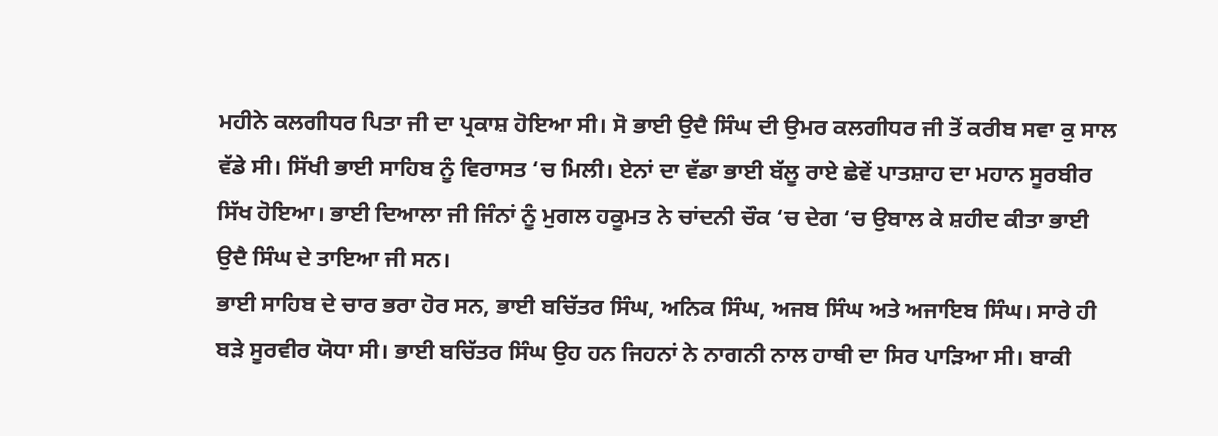ਮਹੀਨੇ ਕਲਗੀਧਰ ਪਿਤਾ ਜੀ ਦਾ ਪ੍ਰਕਾਸ਼ ਹੋਇਆ ਸੀ। ਸੋ ਭਾਈ ਉਦੈ ਸਿੰਘ ਦੀ ਉਮਰ ਕਲਗੀਧਰ ਜੀ ਤੋਂ ਕਰੀਬ ਸਵਾ ਕੁ ਸਾਲ ਵੱਡੇ ਸੀ। ਸਿੱਖੀ ਭਾਈ ਸਾਹਿਬ ਨੂੰ ਵਿਰਾਸਤ ‘ਚ ਮਿਲੀ। ਏਨਾਂ ਦਾ ਵੱਡਾ ਭਾਈ ਬੱਲੂ ਰਾਏ ਛੇਵੇਂ ਪਾਤਸ਼ਾਹ ਦਾ ਮਹਾਨ ਸੂਰਬੀਰ ਸਿੱਖ ਹੋਇਆ। ਭਾਈ ਦਿਆਲਾ ਜੀ ਜਿੰਨਾਂ ਨੂੰ ਮੁਗਲ ਹਕੂਮਤ ਨੇ ਚਾਂਦਨੀ ਚੌਕ ‘ਚ ਦੇਗ ‘ਚ ਉਬਾਲ ਕੇ ਸ਼ਹੀਦ ਕੀਤਾ ਭਾਈ ਉਦੈ ਸਿੰਘ ਦੇ ਤਾਇਆ ਜੀ ਸਨ।
ਭਾਈ ਸਾਹਿਬ ਦੇ ਚਾਰ ਭਰਾ ਹੋਰ ਸਨ, ਭਾਈ ਬਚਿੱਤਰ ਸਿੰਘ, ਅਨਿਕ ਸਿੰਘ, ਅਜਬ ਸਿੰਘ ਅਤੇ ਅਜਾਇਬ ਸਿੰਘ। ਸਾਰੇ ਹੀ ਬੜੇ ਸੂਰਵੀਰ ਯੋਧਾ ਸੀ। ਭਾਈ ਬਚਿੱਤਰ ਸਿੰਘ ਉਹ ਹਨ ਜਿਹਨਾਂ ਨੇ ਨਾਗਨੀ ਨਾਲ ਹਾਥੀ ਦਾ ਸਿਰ ਪਾੜਿਆ ਸੀ। ਬਾਕੀ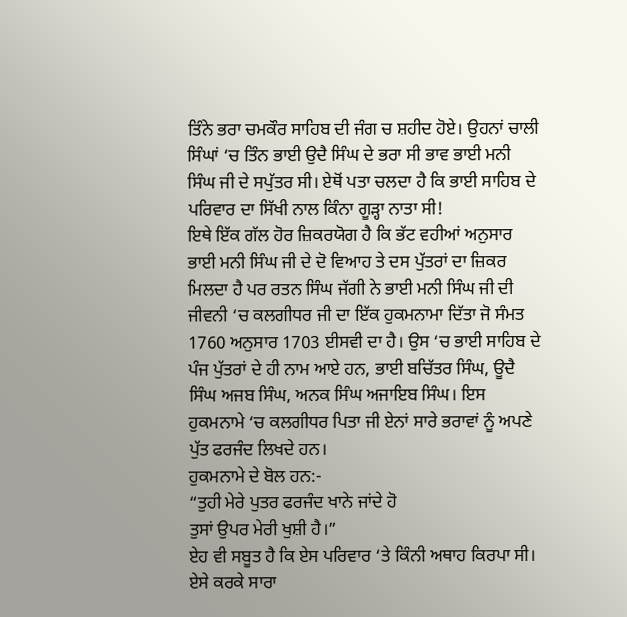ਤਿੰਨੇ ਭਰਾ ਚਮਕੌਰ ਸਾਹਿਬ ਦੀ ਜੰਗ ਚ ਸ਼ਹੀਦ ਹੋਏ। ਉਹਨਾਂ ਚਾਲੀ ਸਿੰਘਾਂ ‘ਚ ਤਿੰਨ ਭਾਈ ਉਦੈ ਸਿੰਘ ਦੇ ਭਰਾ ਸੀ ਭਾਵ ਭਾਈ ਮਨੀ ਸਿੰਘ ਜੀ ਦੇ ਸਪੁੱਤਰ ਸੀ। ਏਥੋਂ ਪਤਾ ਚਲਦਾ ਹੈ ਕਿ ਭਾਈ ਸਾਹਿਬ ਦੇ ਪਰਿਵਾਰ ਦਾ ਸਿੱਖੀ ਨਾਲ ਕਿੰਨਾ ਗੂੜ੍ਹਾ ਨਾਤਾ ਸੀ!
ਇਥੇ ਇੱਕ ਗੱਲ ਹੋਰ ਜ਼ਿਕਰਯੋਗ ਹੈ ਕਿ ਭੱਟ ਵਹੀਆਂ ਅਨੁਸਾਰ ਭਾਈ ਮਨੀ ਸਿੰਘ ਜੀ ਦੇ ਦੋ ਵਿਆਹ ਤੇ ਦਸ ਪੁੱਤਰਾਂ ਦਾ ਜ਼ਿਕਰ ਮਿਲਦਾ ਹੈ ਪਰ ਰਤਨ ਸਿੰਘ ਜੱਗੀ ਨੇ ਭਾਈ ਮਨੀ ਸਿੰਘ ਜੀ ਦੀ ਜੀਵਨੀ ‘ਚ ਕਲਗੀਧਰ ਜੀ ਦਾ ਇੱਕ ਹੁਕਮਨਾਮਾ ਦਿੱਤਾ ਜੋ ਸੰਮਤ 1760 ਅਨੁਸਾਰ 1703 ਈਸਵੀ ਦਾ ਹੈ। ਉਸ ‘ਚ ਭਾਈ ਸਾਹਿਬ ਦੇ ਪੰਜ ਪੁੱਤਰਾਂ ਦੇ ਹੀ ਨਾਮ ਆਏ ਹਨ, ਭਾਈ ਬਚਿੱਤਰ ਸਿੰਘ, ਊਦੈ ਸਿੰਘ ਅਜਬ ਸਿੰਘ, ਅਨਕ ਸਿੰਘ ਅਜਾਇਬ ਸਿੰਘ। ਇਸ ਹੁਕਮਨਾਮੇ ‘ਚ ਕਲਗੀਧਰ ਪਿਤਾ ਜੀ ਏਨਾਂ ਸਾਰੇ ਭਰਾਵਾਂ ਨੂੰ ਅਪਣੇ ਪੁੱਤ ਫਰਜੰਦ ਲਿਖਦੇ ਹਨ।
ਹੁਕਮਨਾਮੇ ਦੇ ਬੋਲ ਹਨ:-
“ਤੁਹੀ ਮੇਰੇ ਪੁਤਰ ਫਰਜੰਦ ਖਾਨੇ ਜਾਂਦੇ ਹੋ
ਤੁਸਾਂ ਉਪਰ ਮੇਰੀ ਖੁਸ਼ੀ ਹੈ।”
ਏਹ ਵੀ ਸਬੂਤ ਹੈ ਕਿ ਏਸ ਪਰਿਵਾਰ ‘ਤੇ ਕਿੰਨੀ ਅਥਾਹ ਕਿਰਪਾ ਸੀ। ਏਸੇ ਕਰਕੇ ਸਾਰਾ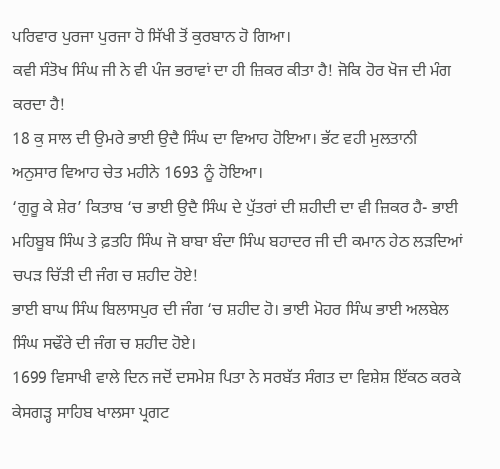ਪਰਿਵਾਰ ਪੁਰਜਾ ਪੁਰਜਾ ਹੋ ਸਿੱਖੀ ਤੋਂ ਕੁਰਬਾਨ ਹੋ ਗਿਆ।
ਕਵੀ ਸੰਤੋਖ ਸਿੰਘ ਜੀ ਨੇ ਵੀ ਪੰਜ ਭਰਾਵਾਂ ਦਾ ਹੀ ਜ਼ਿਕਰ ਕੀਤਾ ਹੈ! ਜੋਕਿ ਹੋਰ ਖੋਜ ਦੀ ਮੰਗ ਕਰਦਾ ਹੈ!
18 ਕੁ ਸਾਲ ਦੀ ਉਮਰੇ ਭਾਈ ਉਦੈ ਸਿੰਘ ਦਾ ਵਿਆਹ ਹੋਇਆ। ਭੱਟ ਵਹੀ ਮੁਲਤਾਨੀ ਅਨੁਸਾਰ ਵਿਆਹ ਚੇਤ ਮਹੀਨੇ 1693 ਨੂੰ ਹੋਇਆ।
‘ਗੁਰੂ ਕੇ ਸ਼ੇਰ’ ਕਿਤਾਬ ‘ਚ ਭਾਈ ਉਦੈ ਸਿੰਘ ਦੇ ਪੁੱਤਰਾਂ ਦੀ ਸ਼ਹੀਦੀ ਦਾ ਵੀ ਜ਼ਿਕਰ ਹੈ- ਭਾਈ ਮਹਿਬੂਬ ਸਿੰਘ ਤੇ ਫ਼ਤਹਿ ਸਿੰਘ ਜੋ ਬਾਬਾ ਬੰਦਾ ਸਿੰਘ ਬਹਾਦਰ ਜੀ ਦੀ ਕਮਾਨ ਹੇਠ ਲੜਦਿਆਂ ਚਪੜ ਚਿੱੜੀ ਦੀ ਜੰਗ ਚ ਸ਼ਹੀਦ ਹੋਏ!
ਭਾਈ ਬਾਘ ਸਿੰਘ ਬਿਲਾਸਪੁਰ ਦੀ ਜੰਗ ‘ਚ ਸ਼ਹੀਦ ਹੋ। ਭਾਈ ਮੋਹਰ ਸਿੰਘ ਭਾਈ ਅਲਬੇਲ ਸਿੰਘ ਸਢੌਰੇ ਦੀ ਜੰਗ ਚ ਸ਼ਹੀਦ ਹੋਏ।
1699 ਵਿਸਾਖੀ ਵਾਲੇ ਦਿਨ ਜਦੋਂ ਦਸਮੇਸ਼ ਪਿਤਾ ਨੇ ਸਰਬੱਤ ਸੰਗਤ ਦਾ ਵਿਸ਼ੇਸ਼ ਇੱਕਠ ਕਰਕੇ ਕੇਸਗੜ੍ਹ ਸਾਹਿਬ ਖਾਲਸਾ ਪ੍ਰਗਟ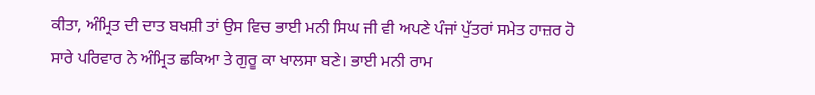ਕੀਤਾ, ਅੰਮ੍ਰਿਤ ਦੀ ਦਾਤ ਬਖਸ਼ੀ ਤਾਂ ਉਸ ਵਿਚ ਭਾਈ ਮਨੀ ਸਿਘ ਜੀ ਵੀ ਅਪਣੇ ਪੰਜਾਂ ਪੁੱਤਰਾਂ ਸਮੇਤ ਹਾਜ਼ਰ ਹੋ ਸਾਰੇ ਪਰਿਵਾਰ ਨੇ ਅੰਮ੍ਰਿਤ ਛਕਿਆ ਤੇ ਗੁਰੂ ਕਾ ਖਾਲਸਾ ਬਣੇ। ਭਾਈ ਮਨੀ ਰਾਮ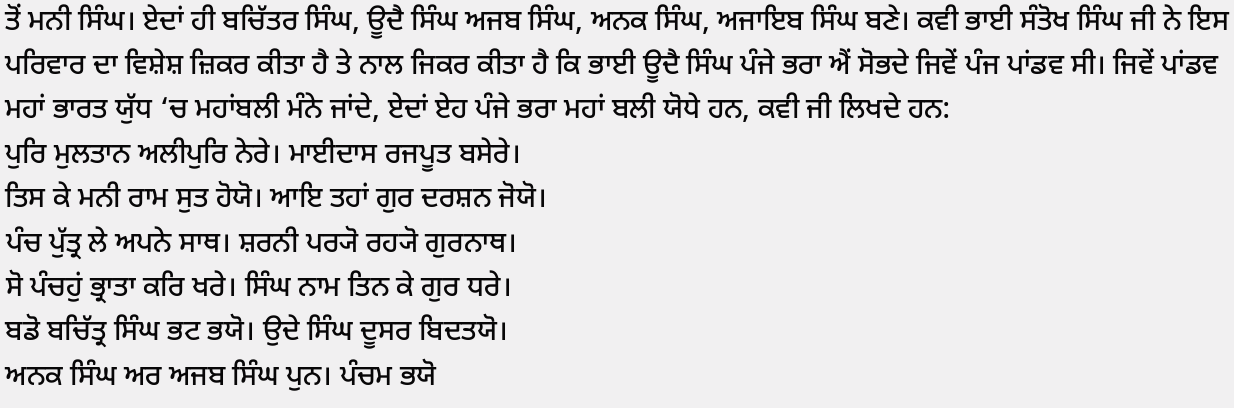ਤੋਂ ਮਨੀ ਸਿੰਘ। ਏਦਾਂ ਹੀ ਬਚਿੱਤਰ ਸਿੰਘ, ਊਦੈ ਸਿੰਘ ਅਜਬ ਸਿੰਘ, ਅਨਕ ਸਿੰਘ, ਅਜਾਇਬ ਸਿੰਘ ਬਣੇ। ਕਵੀ ਭਾਈ ਸੰਤੋਖ ਸਿੰਘ ਜੀ ਨੇ ਇਸ ਪਰਿਵਾਰ ਦਾ ਵਿਸ਼ੇਸ਼ ਜ਼ਿਕਰ ਕੀਤਾ ਹੈ ਤੇ ਨਾਲ ਜਿਕਰ ਕੀਤਾ ਹੈ ਕਿ ਭਾਈ ਊਦੈ ਸਿੰਘ ਪੰਜੇ ਭਰਾ ਐਂ ਸੋਭਦੇ ਜਿਵੇਂ ਪੰਜ ਪਾਂਡਵ ਸੀ। ਜਿਵੇਂ ਪਾਂਡਵ ਮਹਾਂ ਭਾਰਤ ਯੁੱਧ ‘ਚ ਮਹਾਂਬਲੀ ਮੰਨੇ ਜਾਂਦੇ, ਏਦਾਂ ਏਹ ਪੰਜੇ ਭਰਾ ਮਹਾਂ ਬਲੀ ਯੋਧੇ ਹਨ, ਕਵੀ ਜੀ ਲਿਖਦੇ ਹਨ:
ਪੁਰਿ ਮੁਲਤਾਨ ਅਲੀਪੁਰਿ ਨੇਰੇ। ਮਾਈਦਾਸ ਰਜਪੂਤ ਬਸੇਰੇ।
ਤਿਸ ਕੇ ਮਨੀ ਰਾਮ ਸੁਤ ਹੋਯੋ। ਆਇ ਤਹਾਂ ਗੁਰ ਦਰਸ਼ਨ ਜੋਯੋ।
ਪੰਚ ਪੁੱਤ੍ਰ ਲੇ ਅਪਨੇ ਸਾਥ। ਸ਼ਰਨੀ ਪਰ੍ਯੋ ਰਹ੍ਯੋ ਗੁਰਨਾਥ।
ਸੋ ਪੰਚਹੁਂ ਭ੍ਰਾਤਾ ਕਰਿ ਖਰੇ। ਸਿੰਘ ਨਾਮ ਤਿਨ ਕੇ ਗੁਰ ਧਰੇ।
ਬਡੋ ਬਚਿੱਤ੍ਰ ਸਿੰਘ ਭਟ ਭਯੋ। ਉਦੇ ਸਿੰਘ ਦੂਸਰ ਬਿਦਤਯੋ।
ਅਨਕ ਸਿੰਘ ਅਰ ਅਜਬ ਸਿੰਘ ਪੁਨ। ਪੰਚਮ ਭਯੋ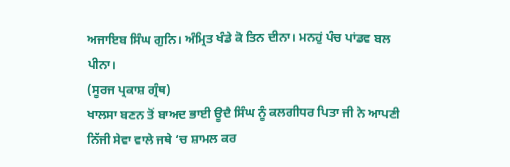ਅਜਾਇਬ ਸਿੰਘ ਗੁਨਿ। ਅੰਮ੍ਰਿਤ ਖੰਡੇ ਕੋ ਤਿਨ ਦੀਨਾ। ਮਨਹੁਂ ਪੰਚ ਪਾਂਡਵ ਬਲ ਪੀਨਾ।
(ਸੂਰਜ ਪ੍ਰਕਾਸ਼ ਗ੍ਰੰਥ)
ਖਾਲਸਾ ਬਣਨ ਤੋਂ ਬਾਅਦ ਭਾਈ ਊਦੈ ਸਿੰਘ ਨੂੰ ਕਲਗੀਧਰ ਪਿਤਾ ਜੀ ਨੇ ਆਪਣੀ ਨਿੱਜੀ ਸੇਵਾ ਵਾਲੇ ਜਥੇ ‘ਚ ਸ਼ਾਮਲ ਕਰ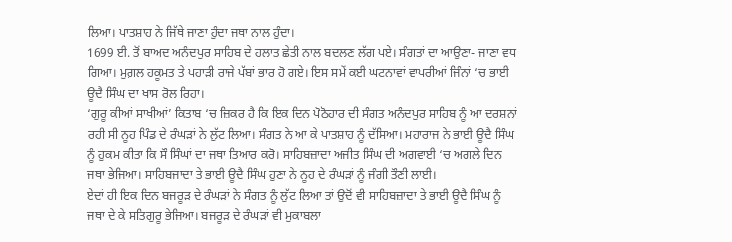ਲਿਆ। ਪਾਤਸ਼ਾਹ ਨੇ ਜਿੱਥੇ ਜਾਣਾ ਹੁੰਦਾ ਜਥਾ ਨਾਲ ਹੁੰਦਾ।
1699 ਈ. ਤੋਂ ਬਾਅਦ ਅਨੰਦਪੁਰ ਸਾਹਿਬ ਦੇ ਹਲਾਤ ਛੇਤੀ ਨਾਲ ਬਦਲਣ ਲੱਗ ਪਏ। ਸੰਗਤਾਂ ਦਾ ਆਉਣਾ- ਜਾਣਾ ਵਧ ਗਿਆ। ਮੁਗ਼ਲ ਹਕੂਮਤ ਤੇ ਪਹਾੜੀ ਰਾਜੇ ਪੱਬਾਂ ਭਾਰ ਹੋ ਗਏ। ਇਸ ਸਮੇਂ ਕਈ ਘਟਨਾਵਾਂ ਵਾਪਰੀਆਂ ਜਿੰਨਾਂ ‘ਚ ਭਾਈ ਊਦੈ ਸਿੰਘ ਦਾ ਖਾਸ ਰੋਲ ਰਿਹਾ।
‘ਗੁਰੂ ਕੀਆਂ ਸਾਖੀਆਂ’ ਕਿਤਾਬ ‘ਚ ਜ਼ਿਕਰ ਹੈ ਕਿ ਇਕ ਦਿਨ ਪੋਠੋਹਾਰ ਦੀ ਸੰਗਤ ਅਨੰਦਪੁਰ ਸਾਹਿਬ ਨੂੰ ਆ ਦਰਸ਼ਨਾਂ ਰਹੀ ਸੀ ਨੂਹ ਪਿੰਡ ਦੇ ਰੰਘੜਾਂ ਨੇ ਲੁੱਟ ਲਿਆ। ਸੰਗਤ ਨੇ ਆ ਕੇ ਪਾਤਸ਼ਾਹ ਨੂੰ ਦੱਸਿਆ। ਮਹਾਰਾਜ ਨੇ ਭਾਈ ਊਦੈ ਸਿੰਘ ਨੂੰ ਹੁਕਮ ਕੀਤਾ ਕਿ ਸੌ ਸਿੰਘਾਂ ਦਾ ਜਥਾ ਤਿਆਰ ਕਰੋ। ਸਾਹਿਬਜ਼ਾਦਾ ਅਜੀਤ ਸਿੰਘ ਦੀ ਅਗਵਾਈ ‘ਚ ਅਗਲੇ ਦਿਨ ਜਥਾ ਭੇਜਿਆ। ਸਾਹਿਬਜਾਦਾ ਤੇ ਭਾਈ ਊਦੈ ਸਿੰਘ ਹੁਣਾ ਨੇ ਨੂਹ ਦੇ ਰੰਘੜਾਂ ਨੂੰ ਜੰਗੀ ਤੌਣੀ ਲਾਈ।
ਏਦਾਂ ਹੀ ਇਕ ਦਿਨ ਬਜਰੂੜ ਦੇ ਰੰਘੜਾਂ ਨੇ ਸੰਗਤ ਨੂੰ ਲੁੱਟ ਲਿਆ ਤਾਂ ਉਦੋਂ ਵੀ ਸਾਹਿਬਜ਼ਾਦਾ ਤੇ ਭਾਈ ਊਦੈ ਸਿੰਘ ਨੂੰ ਜਥਾ ਦੇ ਕੇ ਸਤਿਗੁਰੂ ਭੇਜਿਆ। ਬਜਰੂੜ ਦੇ ਰੰਘੜਾਂ ਵੀ ਮੁਕਾਬਲਾ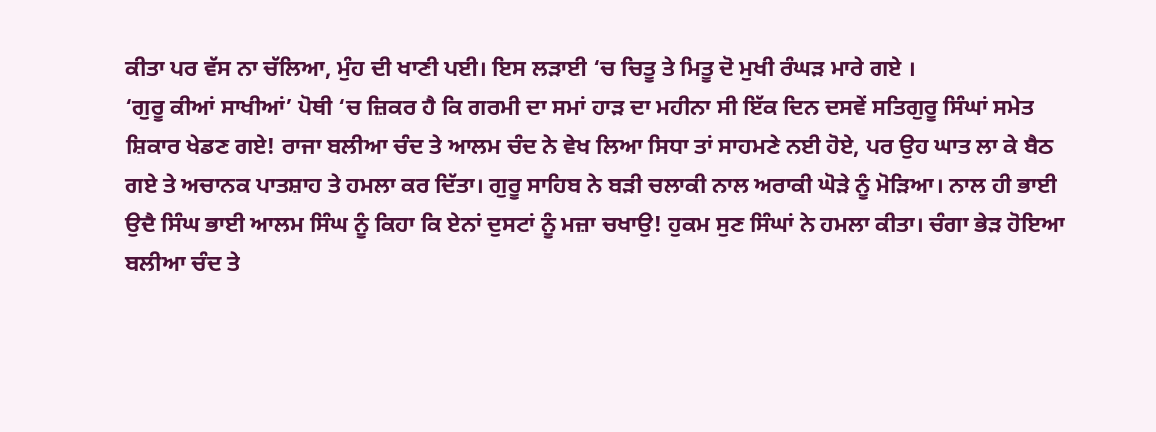ਕੀਤਾ ਪਰ ਵੱਸ ਨਾ ਚੱਲਿਆ, ਮੁੰਹ ਦੀ ਖਾਣੀ ਪਈ। ਇਸ ਲੜਾਈ ‘ਚ ਚਿਤੂ ਤੇ ਮਿਤੂ ਦੋ ਮੁਖੀ ਰੰਘੜ ਮਾਰੇ ਗਏ ।
‘ਗੁਰੂ ਕੀਆਂ ਸਾਖੀਆਂ’ ਪੋਥੀ ‘ਚ ਜ਼ਿਕਰ ਹੈ ਕਿ ਗਰਮੀ ਦਾ ਸਮਾਂ ਹਾੜ ਦਾ ਮਹੀਨਾ ਸੀ ਇੱਕ ਦਿਨ ਦਸਵੇਂ ਸਤਿਗੁਰੂ ਸਿੰਘਾਂ ਸਮੇਤ ਸ਼ਿਕਾਰ ਖੇਡਣ ਗਏ! ਰਾਜਾ ਬਲੀਆ ਚੰਦ ਤੇ ਆਲਮ ਚੰਦ ਨੇ ਵੇਖ ਲਿਆ ਸਿਧਾ ਤਾਂ ਸਾਹਮਣੇ ਨਈ ਹੋਏ, ਪਰ ਉਹ ਘਾਤ ਲਾ ਕੇ ਬੈਠ ਗਏ ਤੇ ਅਚਾਨਕ ਪਾਤਸ਼ਾਹ ਤੇ ਹਮਲਾ ਕਰ ਦਿੱਤਾ। ਗੁਰੂ ਸਾਹਿਬ ਨੇ ਬੜੀ ਚਲਾਕੀ ਨਾਲ ਅਰਾਕੀ ਘੋੜੇ ਨੂੰ ਮੋੜਿਆ। ਨਾਲ ਹੀ ਭਾਈ ਉਦੈ ਸਿੰਘ ਭਾਈ ਆਲਮ ਸਿੰਘ ਨੂੰ ਕਿਹਾ ਕਿ ਏਨਾਂ ਦੁਸਟਾਂ ਨੂੰ ਮਜ਼ਾ ਚਖਾਉ! ਹੁਕਮ ਸੁਣ ਸਿੰਘਾਂ ਨੇ ਹਮਲਾ ਕੀਤਾ। ਚੰਗਾ ਭੇੜ ਹੋਇਆ ਬਲੀਆ ਚੰਦ ਤੇ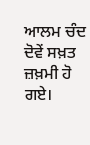ਆਲਮ ਚੰਦ ਦੋਵੇਂ ਸਖ਼ਤ ਜ਼ਖ਼ਮੀ ਹੋ ਗਏ।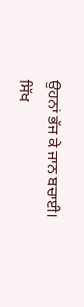ਉਹਨਾਂ ਭੱਜ ਕੇ ਜਾਨ ਬਚਾਈ।
ਸਿੱਖ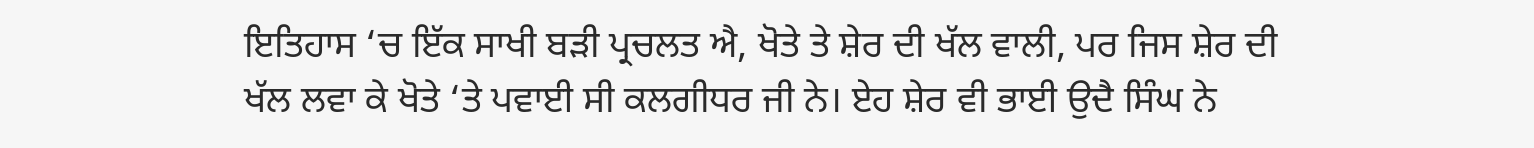ਇਤਿਹਾਸ ‘ਚ ਇੱਕ ਸਾਖੀ ਬੜੀ ਪ੍ਰਚਲਤ ਐ, ਖੋਤੇ ਤੇ ਸ਼ੇਰ ਦੀ ਖੱਲ ਵਾਲੀ, ਪਰ ਜਿਸ ਸ਼ੇਰ ਦੀ ਖੱਲ ਲਵਾ ਕੇ ਖੋਤੇ ‘ਤੇ ਪਵਾਈ ਸੀ ਕਲਗੀਧਰ ਜੀ ਨੇ। ਏਹ ਸ਼ੇਰ ਵੀ ਭਾਈ ਉਦੈ ਸਿੰਘ ਨੇ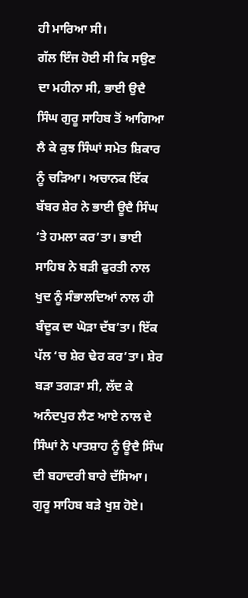ਹੀ ਮਾਰਿਆ ਸੀ।
ਗੱਲ ਇੰਜ ਹੋਈ ਸੀ ਕਿ ਸਉਣ ਦਾ ਮਹੀਨਾ ਸੀ, ਭਾਈ ਉਦੈ ਸਿੰਘ ਗੁਰੂ ਸਾਹਿਬ ਤੋਂ ਆਗਿਆ ਲੈ ਕੇ ਕੁਝ ਸਿੰਘਾਂ ਸਮੇਤ ਸ਼ਿਕਾਰ ਨੂੰ ਚੜਿਆ। ਅਚਾਨਕ ਇੱਕ ਬੱਬਰ ਸ਼ੇਰ ਨੇ ਭਾਈ ਊਦੈ ਸਿੰਘ ‘ਤੇ ਹਮਲਾ ਕਰ’ਤਾ। ਭਾਈ ਸਾਹਿਬ ਨੇ ਬੜੀ ਫੁਰਤੀ ਨਾਲ ਖੁਦ ਨੂੰ ਸੰਭਾਲਦਿਆਂ ਨਾਲ ਹੀ ਬੰਦੂਕ ਦਾ ਘੋੜਾ ਦੱਬ’ਤਾ। ਇੱਕ ਪੱਲ ‘ਚ ਸ਼ੇਰ ਢੇਰ ਕਰ’ਤਾ। ਸ਼ੇਰ ਬੜਾ ਤਗੜਾ ਸੀ, ਲੱਦ ਕੇ ਅਨੰਦਪੁਰ ਲੈਣ ਆਏ ਨਾਲ ਦੇ ਸਿੰਘਾਂ ਨੇ ਪਾਤਸ਼ਾਹ ਨੂੰ ਊਦੈ ਸਿੰਘ ਦੀ ਬਹਾਦਰੀ ਬਾਰੇ ਦੱਸਿਆ। ਗੁਰੂ ਸਾਹਿਬ ਬੜੇ ਖੁਸ਼ ਹੋਏ।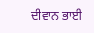ਦੀਵਾਨ ਭਾਈ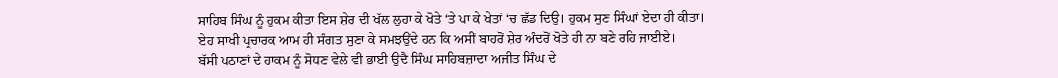ਸਾਹਿਬ ਸਿੰਘ ਨੂੰ ਹੁਕਮ ਕੀਤਾ ਇਸ ਸ਼ੇਰ ਦੀ ਖੱਲ ਲੁਹਾ ਕੇ ਖੋਤੇ ‘ਤੇ ਪਾ ਕੇ ਖੇਤਾਂ ‘ਚ ਛੱਡ ਦਿਉ। ਹੁਕਮ ਸੁਣ ਸਿੰਘਾਂ ਏਦਾ ਹੀ ਕੀਤਾ।
ਏਹ ਸਾਖੀ ਪ੍ਰਚਾਰਕ ਆਮ ਹੀ ਸੰਗਤ ਸੁਣਾ ਕੇ ਸਮਝਉਂਦੇ ਹਨ ਕਿ ਅਸੀਂ ਬਾਹਰੋਂ ਸ਼ੇਰ ਅੰਦਰੋਂ ਖੋਤੇ ਹੀ ਨਾ ਬਣੇ ਰਹਿ ਜਾਈਏ।
ਬੱਸੀ ਪਠਾਣਾਂ ਦੇ ਹਾਕਮ ਨੂੰ ਸੋਧਣ ਵੇਲੇ ਵੀ ਭਾਈ ਉਦੈ ਸਿੰਘ ਸਾਹਿਬਜ਼ਾਦਾ ਅਜੀਤ ਸਿੰਘ ਦੇ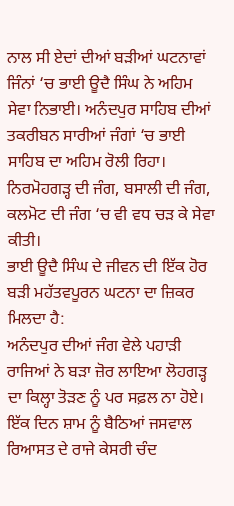ਨਾਲ ਸੀ ਏਦਾਂ ਦੀਆਂ ਬੜੀਆਂ ਘਟਨਾਵਾਂ ਜਿੰਨਾਂ ‘ਚ ਭਾਈ ਊਦੈ ਸਿੰਘ ਨੇ ਅਹਿਮ ਸੇਵਾ ਨਿਭਾਈ। ਅਨੰਦਪੁਰ ਸਾਹਿਬ ਦੀਆਂ ਤਕਰੀਬਨ ਸਾਰੀਆਂ ਜੰਗਾਂ ‘ਚ ਭਾਈ ਸਾਹਿਬ ਦਾ ਅਹਿਮ ਰੋਲੀ ਰਿਹਾ। ਨਿਰਮੋਹਗੜ੍ਹ ਦੀ ਜੰਗ, ਬਸਾਲੀ ਦੀ ਜੰਗ, ਕਲਮੋਟ ਦੀ ਜੰਗ ‘ਚ ਵੀ ਵਧ ਚੜ ਕੇ ਸੇਵਾ ਕੀਤੀ।
ਭਾਈ ਊਦੈ ਸਿੰਘ ਦੇ ਜੀਵਨ ਦੀ ਇੱਕ ਹੋਰ ਬੜੀ ਮਹੱਤਵਪੂਰਨ ਘਟਨਾ ਦਾ ਜ਼ਿਕਰ ਮਿਲਦਾ ਹੈ:
ਅਨੰਦਪੁਰ ਦੀਆਂ ਜੰਗ ਵੇਲੇ ਪਹਾੜੀ ਰਾਜਿਆਂ ਨੇ ਬੜਾ ਜ਼ੋਰ ਲਾਇਆ ਲੋਹਗੜ੍ਹ ਦਾ ਕਿਲ੍ਹਾ ਤੋੜਣ ਨੂੰ ਪਰ ਸਫ਼ਲ ਨਾ ਹੋਏ। ਇੱਕ ਦਿਨ ਸ਼ਾਮ ਨੂੰ ਬੈਠਿਆਂ ਜਸਵਾਲ ਰਿਆਸਤ ਦੇ ਰਾਜੇ ਕੇਸਰੀ ਚੰਦ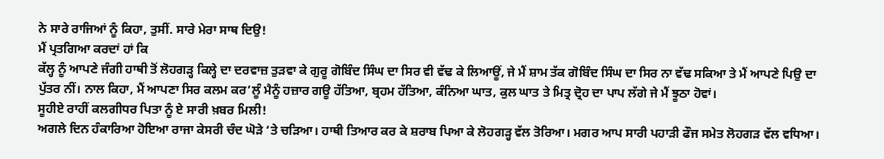ਨੇ ਸਾਰੇ ਰਾਜਿਆਂ ਨੂੰ ਕਿਹਾ, ਤੁਸੀਂ. ਸਾਰੇ ਮੇਰਾ ਸਾਥ ਦਿਉ!
ਮੈਂ ਪ੍ਰਤਗਿਆ ਕਰਦਾਂ ਹਾਂ ਕਿ
ਕੱਲ੍ਹ ਨੂੰ ਆਪਣੇ ਜੰਗੀ ਹਾਥੀ ਤੋਂ ਲੋਹਗੜ੍ਹ ਕਿਲ੍ਹੇ ਦਾ ਦਰਵਾਜ਼ ਤੁੜਵਾ ਕੇ ਗੁਰੂ ਗੋਬਿੰਦ ਸਿੰਘ ਦਾ ਸਿਰ ਵੀ ਵੱਢ ਕੇ ਲਿਆਊਂ, ਜੇ ਮੈਂ ਸ਼ਾਮ ਤੱਕ ਗੋਬਿੰਦ ਸਿੰਘ ਦਾ ਸਿਰ ਨਾ ਵੱਢ ਸਕਿਆ ਤੇ ਮੈਂ ਆਪਣੇ ਪਿਉ ਦਾ ਪੁੱਤਰ ਨੀਂ। ਨਾਲ ਕਿਹਾ, ਮੈਂ ਆਪਣਾ ਸਿਰ ਕਲਮ ਕਰ’ਲੂੰ ਮੈਨੂੰ ਹਜ਼ਾਰ ਗਊ ਹੱਤਿਆ, ਬ੍ਰਹਮ ਹੱਤਿਆ, ਕੰਨਿਆ ਘਾਤ, ਕੁਲ ਘਾਤ ਤੇ ਮਿਤ੍ਰ ਦ੍ਰੋਹ ਦਾ ਪਾਪ ਲੱਗੇ ਜੇ ਮੈਂ ਝੂਠਾ ਹੋਵਾਂ।
ਸੂਹੀਏ ਰਾਹੀਂ ਕਲਗੀਧਰ ਪਿਤਾ ਨੂੰ ਏ ਸਾਰੀ ਖ਼ਬਰ ਮਿਲੀ!
ਅਗਲੇ ਦਿਨ ਹੰਕਾਰਿਆ ਹੋਇਆ ਰਾਜਾ ਕੇਸਰੀ ਚੰਦ ਘੋੜੇ ‘ਤੇ ਚੜਿਆ। ਹਾਥੀ ਤਿਆਰ ਕਰ ਕੇ ਸ਼ਰਾਬ ਪਿਆ ਕੇ ਲੋਹਗੜ੍ਹ ਵੱਲ ਤੋਰਿਆ। ਮਗਰ ਆਪ ਸਾਰੀ ਪਹਾੜੀ ਫੌਜ ਸਮੇਤ ਲੋਹਗੜ ਵੱਲ ਵਧਿਆ।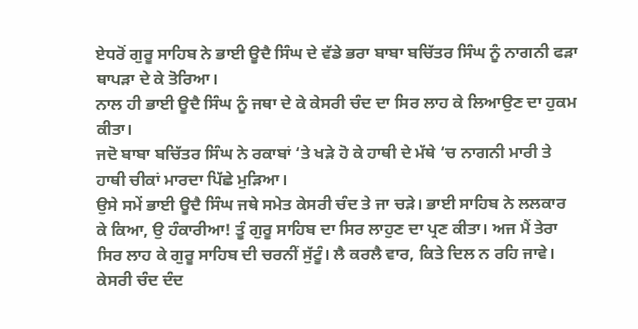ਏਧਰੋਂ ਗੁਰੂ ਸਾਹਿਬ ਨੇ ਭਾਈ ਊਦੈ ਸਿੰਘ ਦੇ ਵੱਡੇ ਭਰਾ ਬਾਬਾ ਬਚਿੱਤਰ ਸਿੰਘ ਨੂੰ ਨਾਗਨੀ ਫੜਾ ਥਾਪੜਾ ਦੇ ਕੇ ਤੋਰਿਆ।
ਨਾਲ ਹੀ ਭਾਈ ਊਦੈ ਸਿੰਘ ਨੂੰ ਜਥਾ ਦੇ ਕੇ ਕੇਸਰੀ ਚੰਦ ਦਾ ਸਿਰ ਲਾਹ ਕੇ ਲਿਆਉਣ ਦਾ ਹੁਕਮ ਕੀਤਾ।
ਜਦੋ ਬਾਬਾ ਬਚਿੱਤਰ ਸਿੰਘ ਨੇ ਰਕਾਬਾਂ ‘ਤੇ ਖੜੇ ਹੋ ਕੇ ਹਾਥੀ ਦੇ ਮੱਥੇ ‘ਚ ਨਾਗਨੀ ਮਾਰੀ ਤੇ ਹਾਥੀ ਚੀਕਾਂ ਮਾਰਦਾ ਪਿੱਛੇ ਮੁੜਿਆ।
ਉਸੇ ਸਮੇਂ ਭਾਈ ਊਦੈ ਸਿੰਘ ਜਥੇ ਸਮੇਤ ਕੇਸਰੀ ਚੰਦ ਤੇ ਜਾ ਚੜੇ। ਭਾਈ ਸਾਹਿਬ ਨੇ ਲਲਕਾਰ ਕੇ ਕਿਆ, ਉ ਹੰਕਾਰੀਆ! ਤੂੰ ਗੁਰੂ ਸਾਹਿਬ ਦਾ ਸਿਰ ਲਾਹੁਣ ਦਾ ਪ੍ਰਣ ਕੀਤਾ। ਅਜ ਮੈਂ ਤੇਰਾ ਸਿਰ ਲਾਹ ਕੇ ਗੁਰੂ ਸਾਹਿਬ ਦੀ ਚਰਨੀਂ ਸੁੱਟੂੰ। ਲੈ ਕਰਲੈ ਵਾਰ, ਕਿਤੇ ਦਿਲ ਨ ਰਹਿ ਜਾਵੇ। ਕੇਸਰੀ ਚੰਦ ਦੰਦ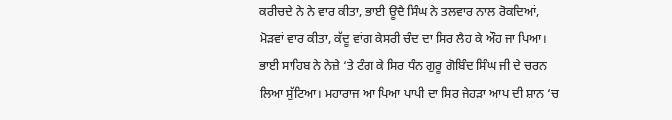ਕਰੀਚਦੇ ਨੇ ਨੇ ਵਾਰ ਕੀਤਾ, ਭਾਈ ਊਦੈ ਸਿੰਘ ਨੇ ਤਲਵਾਰ ਨਾਲ ਰੋਕਦਿਆਂ, ਮੋੜਵਾਂ ਵਾਰ ਕੀਤਾ, ਕੱਦੂ ਵਾਂਗ ਕੇਸਰੀ ਚੰਦ ਦਾ ਸਿਰ ਲੈਹ ਕੇ ਔਹ ਜਾ ਪਿਆ।
ਭਾਈ ਸਾਹਿਬ ਨੇ ਨੇਜ਼ੇ ‘ਤੇ ਟੰਗ ਕੇ ਸਿਰ ਧੰਨ ਗੁਰੂ ਗੋਬਿੰਦ ਸਿੰਘ ਜੀ ਦੇ ਚਰਨ ਲਿਆ ਸੁੱਟਿਆ। ਮਹਾਰਾਜ ਆ ਪਿਆ ਪਾਪੀ ਦਾ ਸਿਰ ਜੇਹੜਾ ਆਪ ਦੀ ਸ਼ਾਨ ‘ਚ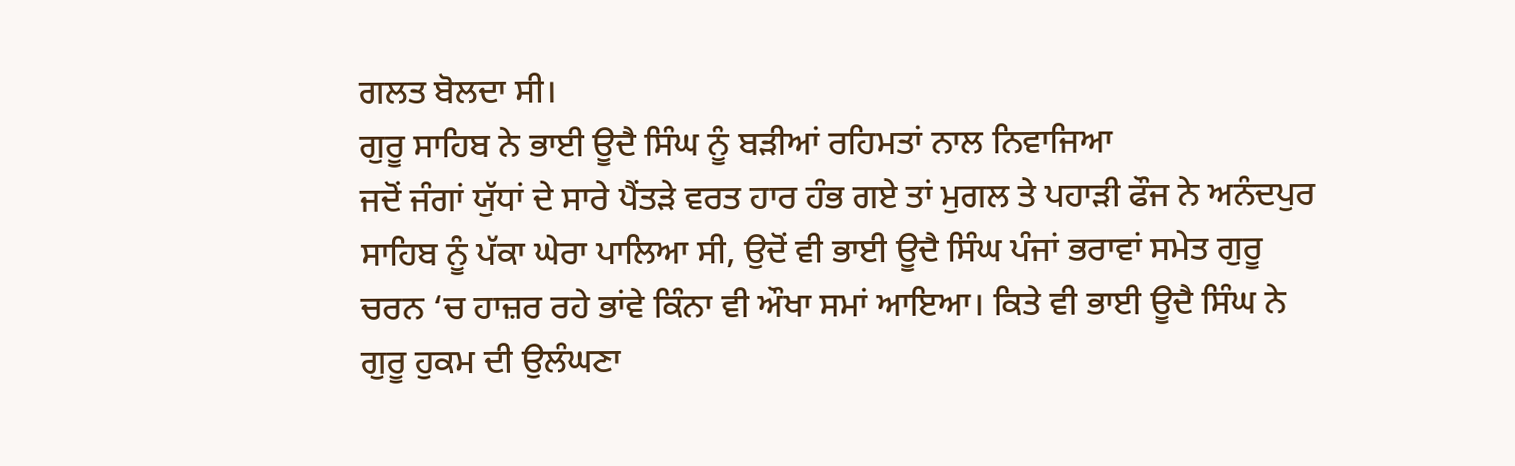ਗਲਤ ਬੋਲਦਾ ਸੀ।
ਗੁਰੂ ਸਾਹਿਬ ਨੇ ਭਾਈ ਊਦੈ ਸਿੰਘ ਨੂੰ ਬੜੀਆਂ ਰਹਿਮਤਾਂ ਨਾਲ ਨਿਵਾਜਿਆ
ਜਦੋਂ ਜੰਗਾਂ ਯੁੱਧਾਂ ਦੇ ਸਾਰੇ ਪੈਂਤੜੇ ਵਰਤ ਹਾਰ ਹੰਭ ਗਏ ਤਾਂ ਮੁਗਲ ਤੇ ਪਹਾੜੀ ਫੌਜ ਨੇ ਅਨੰਦਪੁਰ ਸਾਹਿਬ ਨੂੰ ਪੱਕਾ ਘੇਰਾ ਪਾਲਿਆ ਸੀ, ਉਦੋਂ ਵੀ ਭਾਈ ਊਦੈ ਸਿੰਘ ਪੰਜਾਂ ਭਰਾਵਾਂ ਸਮੇਤ ਗੁਰੂ ਚਰਨ ‘ਚ ਹਾਜ਼ਰ ਰਹੇ ਭਾਂਵੇ ਕਿੰਨਾ ਵੀ ਔਖਾ ਸਮਾਂ ਆਇਆ। ਕਿਤੇ ਵੀ ਭਾਈ ਊਦੈ ਸਿੰਘ ਨੇ ਗੁਰੂ ਹੁਕਮ ਦੀ ਉਲੰਘਣਾ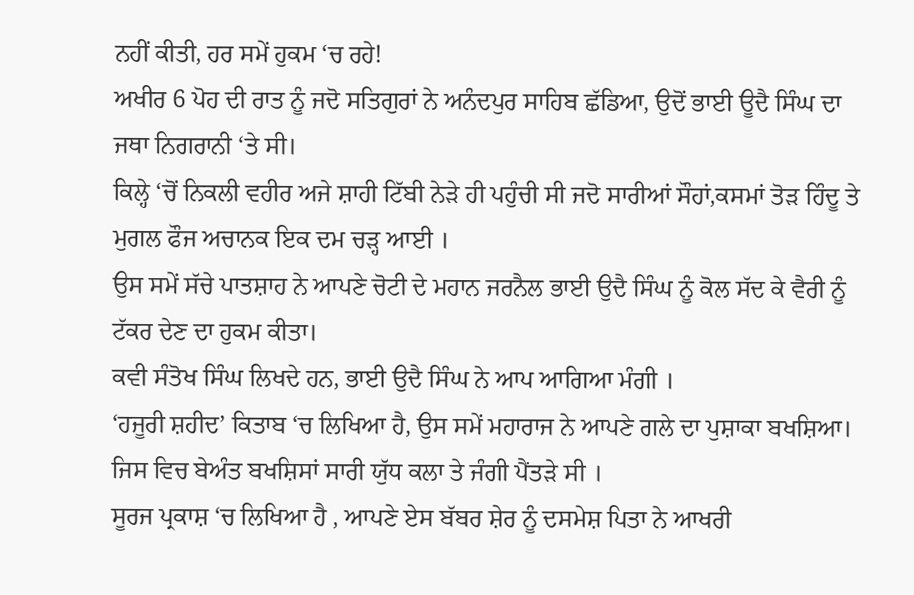ਨਹੀਂ ਕੀਤੀ, ਹਰ ਸਮੇਂ ਹੁਕਮ ‘ਚ ਰਹੇ!
ਅਖੀਰ 6 ਪੋਹ ਦੀ ਰਾਤ ਨੂੰ ਜਦੋ ਸਤਿਗੁਰਾਂ ਨੇ ਅਨੰਦਪੁਰ ਸਾਹਿਬ ਛੱਡਿਆ, ਉਦੋਂ ਭਾਈ ਊਦੈ ਸਿੰਘ ਦਾ ਜਥਾ ਨਿਗਰਾਨੀ ‘ਤੇ ਸੀ।
ਕਿਲ੍ਹੇ ‘ਚੋਂ ਨਿਕਲੀ ਵਹੀਰ ਅਜੇ ਸ਼ਾਹੀ ਟਿੱਬੀ ਨੇੜੇ ਹੀ ਪਹੁੰਚੀ ਸੀ ਜਦੋ ਸਾਰੀਆਂ ਸੌਹਾਂ,ਕਸਮਾਂ ਤੋੜ ਹਿੰਦੂ ਤੇ ਮੁਗਲ ਫੌਜ ਅਚਾਨਕ ਇਕ ਦਮ ਚੜ੍ਹ ਆਈ ।
ਉਸ ਸਮੇਂ ਸੱਚੇ ਪਾਤਸ਼ਾਹ ਨੇ ਆਪਣੇ ਚੋਟੀ ਦੇ ਮਹਾਨ ਜਰਨੈਲ ਭਾਈ ਉਦੈ ਸਿੰਘ ਨੂੰ ਕੋਲ ਸੱਦ ਕੇ ਵੈਰੀ ਨੂੰ ਟੱਕਰ ਦੇਣ ਦਾ ਹੁਕਮ ਕੀਤਾ।
ਕਵੀ ਸੰਤੋਖ ਸਿੰਘ ਲਿਖਦੇ ਹਨ, ਭਾਈ ਉਦੈ ਸਿੰਘ ਨੇ ਆਪ ਆਗਿਆ ਮੰਗੀ ।
‘ਹਜੂਰੀ ਸ਼ਹੀਦ’ ਕਿਤਾਬ ‘ਚ ਲਿਖਿਆ ਹੈ, ਉਸ ਸਮੇਂ ਮਹਾਰਾਜ ਨੇ ਆਪਣੇ ਗਲੇ ਦਾ ਪੁਸ਼ਾਕਾ ਬਖਸ਼ਿਆ। ਜਿਸ ਵਿਚ ਬੇਅੰਤ ਬਖਸ਼ਿਸਾਂ ਸਾਰੀ ਯੁੱਧ ਕਲਾ ਤੇ ਜੰਗੀ ਪੈਂਤੜੇ ਸੀ ।
ਸੂਰਜ ਪ੍ਰਕਾਸ਼ ‘ਚ ਲਿਖਿਆ ਹੈ , ਆਪਣੇ ਏਸ ਬੱਬਰ ਸ਼ੇਰ ਨੂੰ ਦਸਮੇਸ਼ ਪਿਤਾ ਨੇ ਆਖਰੀ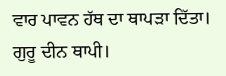ਵਾਰ ਪਾਵਨ ਹੱਥ ਦਾ ਥਾਪੜਾ ਦਿੱਤਾ।
ਗੁਰੂ ਦੀਨ ਥਾਪੀ।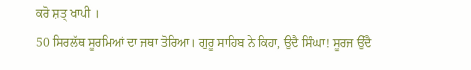ਕਰੋ ਸ਼ਤ੍ ਖਾਪੀ ।
50 ਸਿਰਲੱਥ ਸੂਰਮਿਆਂ ਦਾ ਜਥਾ ਤੋਰਿਆ। ਗੁਰੂ ਸਾਹਿਬ ਨੇ ਕਿਹਾ, ਉਦੈ ਸਿੰਘਾ! ਸੂਰਜ ਉੱਦੈ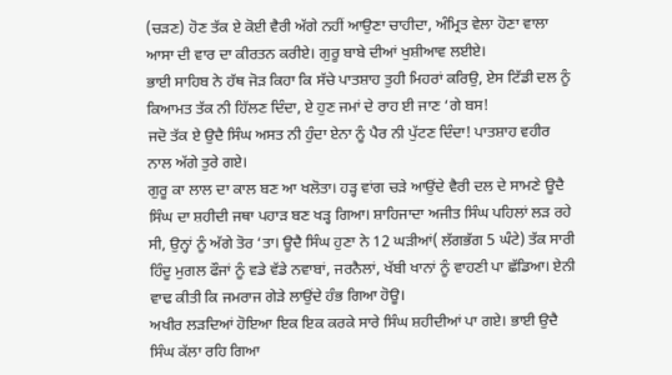(ਚੜਣ) ਹੋਣ ਤੱਕ ਏ ਕੋਈ ਵੈਰੀ ਅੱਗੇ ਨਹੀਂ ਆਉਣਾ ਚਾਹੀਦਾ, ਅੰਮ੍ਰਿਤ ਵੇਲਾ ਹੋਣਾ ਵਾਲਾ ਆਸਾ ਦੀ ਵਾਰ ਦਾ ਕੀਰਤਨ ਕਰੀਏ। ਗੁਰੂ ਬਾਬੇ ਦੀਆਂ ਖੁਸ਼ੀਆਵ ਲਈਏ।
ਭਾਈ ਸਾਹਿਬ ਨੇ ਹੱਥ ਜੋੜ ਕਿਹਾ ਕਿ ਸੱਚੇ ਪਾਤਸ਼ਾਹ ਤੁਹੀ ਮਿਹਰਾਂ ਕਰਿਉ, ਏਸ ਟਿੱਡੀ ਦਲ ਨੂੰ ਕਿਆਮਤ ਤੱਕ ਨੀ ਹਿੱਲਣ ਦਿੰਦਾ, ਏ ਹੁਣ ਜਮਾਂ ਦੇ ਰਾਹ ਈ ਜਾਣ ‘ਗੇ ਬਸ!
ਜਦੋ ਤੱਕ ਏ ਉਦੈ ਸਿੰਘ ਅਸਤ ਨੀ ਹੁੰਦਾ ਏਨਾ ਨੂੰ ਪੈਰ ਨੀ ਪੁੱਟਣ ਦਿੰਦਾ! ਪਾਤਸ਼ਾਹ ਵਹੀਰ ਨਾਲ ਅੱਗੇ ਤੁਰੇ ਗਏ।
ਗੁਰੂ ਕਾ ਲਾਲ ਦਾ ਕਾਲ ਬਣ ਆ ਖਲੋਤਾ। ਹੜ੍ਹ ਵਾਂਗ ਚੜੇ ਆਉਂਦੇ ਵੈਰੀ ਦਲ ਦੇ ਸਾਮਣੇ ਊਦੈ ਸਿੰਘ ਦਾ ਸ਼ਹੀਦੀ ਜਥਾ ਪਹਾੜ ਬਣ ਖੜ੍ਹ ਗਿਆ। ਸ਼ਾਹਿਜਾਦਾ ਅਜੀਤ ਸਿੰਘ ਪਹਿਲਾਂ ਲੜ ਰਹੇ ਸੀ, ਉਨ੍ਹਾਂ ਨੂੰ ਅੱਗੇ ਤੋਰ ‘ਤਾ। ਊਦੈ ਸਿੰਘ ਹੁਣਾ ਨੇ 12 ਘੜੀਆਂ( ਲੱਗਭੱਗ 5 ਘੰਟੇ) ਤੱਕ ਸਾਰੀ ਹਿੰਦੂ ਮੁਗਲ ਫੌਜਾਂ ਨੂੰ ਵਡੇ ਵੱਡੇ ਨਵਾਬਾਂ, ਜਰਨੈਲਾਂ, ਖੱਬੀ ਖਾਨਾਂ ਨੂੰ ਵਾਹਣੀ ਪਾ ਛੱਡਿਆ। ਏਨੀ ਵਾਢ ਕੀਤੀ ਕਿ ਜਮਰਾਜ ਗੇੜੇ ਲਾਉਂਦੇ ਹੰਭ ਗਿਆ ਹੋਊ।
ਅਖੀਰ ਲੜਦਿਆਂ ਹੋਇਆ ਇਕ ਇਕ ਕਰਕੇ ਸਾਰੇ ਸਿੰਘ ਸ਼ਹੀਦੀਆਂ ਪਾ ਗਏ। ਭਾਈ ਉਦੈ ਸਿੰਘ ਕੱਲਾ ਰਹਿ ਗਿਆ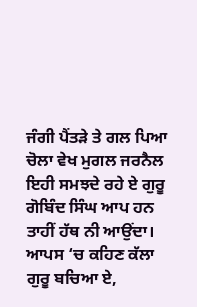ਜੰਗੀ ਪੈਂਤੜੇ ਤੇ ਗਲ ਪਿਆ ਚੋਲਾ ਵੇਖ ਮੁਗਲ ਜਰਨੈਲ ਇਹੀ ਸਮਝਦੇ ਰਹੇ ਏ ਗੁਰੂ ਗੋਬਿੰਦ ਸਿੰਘ ਆਪ ਹਨ ਤਾਹੀਂ ਹੱਥ ਨੀ ਆਉਂਦਾ।
ਆਪਸ ‘ਚ ਕਹਿਣ ਕੱਲਾ ਗੁਰੂ ਬਚਿਆ ਏ,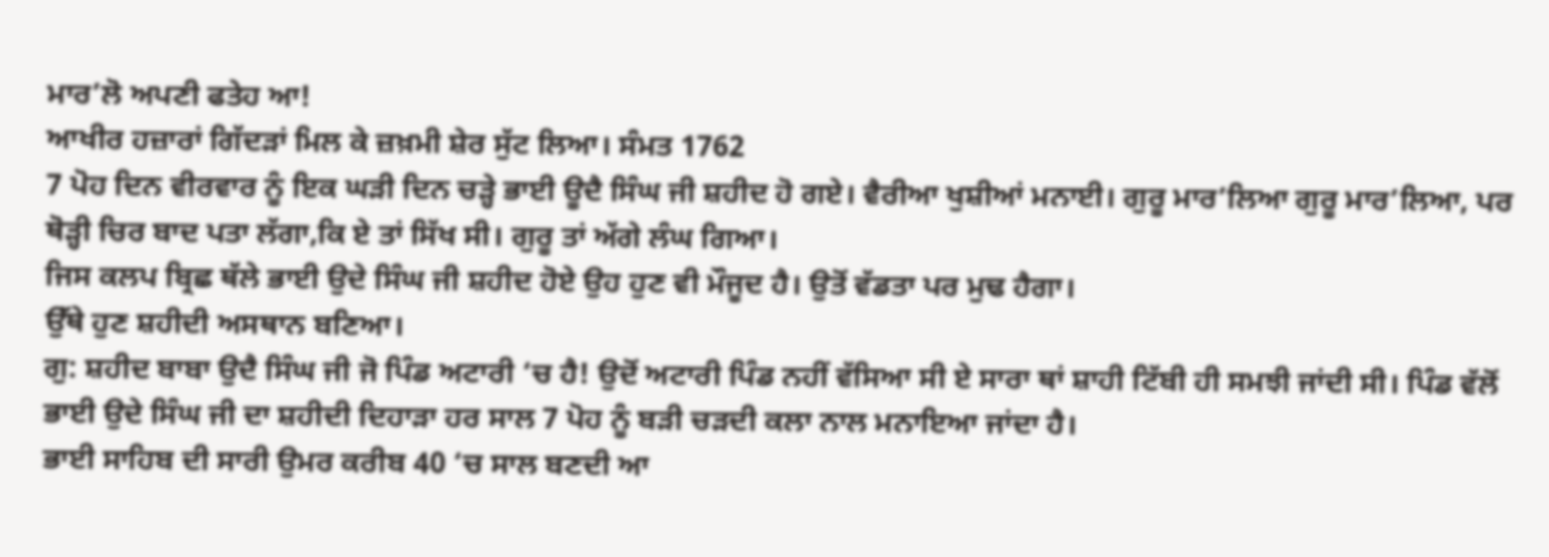ਮਾਰ’ਲੋ ਅਪਣੀ ਫਤੇਹ ਆ!
ਆਖੀਰ ਹਜ਼ਾਰਾਂ ਗਿੱਦੜਾਂ ਮਿਲ ਕੇ ਜ਼ਖ਼ਮੀ ਸ਼ੇਰ ਸੁੱਟ ਲਿਆ। ਸੰਮਤ 1762
7 ਪੋਹ ਦਿਨ ਵੀਰਵਾਰ ਨੂੰ ਇਕ ਘੜੀ ਦਿਨ ਚੜ੍ਹੇ ਭਾਈ ਊਦੈ ਸਿੰਘ ਜੀ ਸ਼ਹੀਦ ਹੋ ਗਏ। ਵੈਰੀਆ ਖੁਸ਼ੀਆਂ ਮਨਾਈ। ਗੁਰੂ ਮਾਰ’ਲਿਆ ਗੁਰੂ ਮਾਰ’ਲਿਆ, ਪਰ ਥੋੜ੍ਹੀ ਚਿਰ ਬਾਦ ਪਤਾ ਲੱਗਾ,ਕਿ ਏ ਤਾਂ ਸਿੱਖ ਸੀ। ਗੁਰੂ ਤਾਂ ਅੱਗੇ ਲੰਘ ਗਿਆ।
ਜਿਸ ਕਲਪ ਬ੍ਰਿਛ ਥੱਲੇ ਭਾਈ ਉਦੇ ਸਿੰਘ ਜੀ ਸ਼ਹੀਦ ਹੋਏ ਉਹ ਹੁਣ ਵੀ ਮੌਜੂਦ ਹੈ। ਉਤੋਂ ਵੱਡਤਾ ਪਰ ਮੁਢ ਹੈਗਾ।
ਉੱਥੇ ਹੁਣ ਸ਼ਹੀਦੀ ਅਸਥਾਨ ਬਣਿਆ।
ਗੁ: ਸ਼ਹੀਦ ਬਾਬਾ ਉਦੈ ਸਿੰਘ ਜੀ ਜੋ ਪਿੰਡ ਅਟਾਰੀ ‘ਚ ਹੈ! ਉਦੋਂ ਅਟਾਰੀ ਪਿੰਡ ਨਹੀਂ ਵੱਸਿਆ ਸੀ ਏ ਸਾਰਾ ਥਾਂ ਸ਼ਾਹੀ ਟਿੱਬੀ ਹੀ ਸਮਝੀ ਜਾਂਦੀ ਸੀ। ਪਿੰਡ ਵੱਲੋਂ ਭਾਈ ਉਦੇ ਸਿੰਘ ਜੀ ਦਾ ਸ਼ਹੀਦੀ ਦਿਹਾੜਾ ਹਰ ਸਾਲ 7 ਪੋਹ ਨੂੰ ਬੜੀ ਚੜਦੀ ਕਲਾ ਨਾਲ ਮਨਾਇਆ ਜਾਂਦਾ ਹੈ।
ਭਾਈ ਸਾਹਿਬ ਦੀ ਸਾਰੀ ਉਮਰ ਕਰੀਬ 40 ‘ਚ ਸਾਲ ਬਣਦੀ ਆ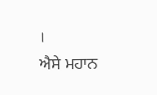।
ਐਸੇ ਮਹਾਨ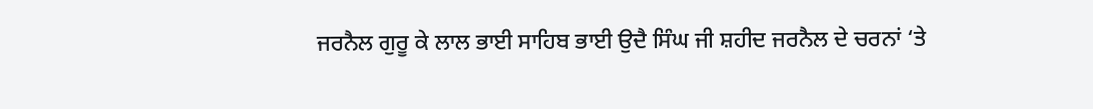ਜਰਨੈਲ ਗੁਰੂ ਕੇ ਲਾਲ ਭਾਈ ਸਾਹਿਬ ਭਾਈ ਉਦੈ ਸਿੰਘ ਜੀ ਸ਼ਹੀਦ ਜਰਨੈਲ ਦੇ ਚਰਨਾਂ ‘ਤੇ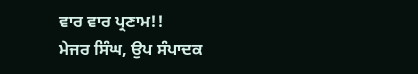ਵਾਰ ਵਾਰ ਪ੍ਰਣਾਮ!!
ਮੇਜਰ ਸਿੰਘ, ਉਪ ਸੰਪਾਦਕ